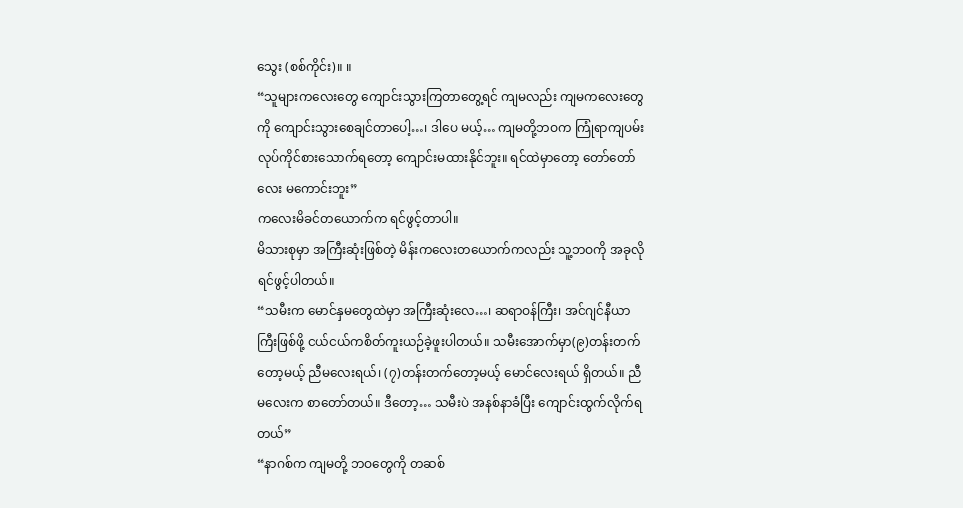သွေး (စစ်ကိုင်း)။ ။
“သူများကလေးတွေ ကျောင်းသွားကြတာတွေ့ရင် ကျမလည်း ကျမကလေးတွေကို ကျောင်းသွားစေချင်တာပေါ့…၊ ဒါပေ မယ့်… ကျမတို့ဘဝက ကြုံရာကျပမ်း လုပ်ကိုင်စားသောက်ရတော့ ကျောင်းမထားနိုင်ဘူး။ ရင်ထဲမှာတော့ တော်တော်လေး မကောင်းဘူး”
ကလေးမိခင်တယောက်က ရင်ဖွင့်တာပါ။
မိသားစုမှာ အကြီးဆုံးဖြစ်တဲ့ မိန်းကလေးတယောက်ကလည်း သူ့ဘဝကို အခုလို ရင်ဖွင့်ပါတယ်။
“သမီးက မောင်နှမတွေထဲမှာ အကြီးဆုံးလေ…၊ ဆရာဝန်ကြီး၊ အင်ဂျင်နီယာကြီးဖြစ်ဖို့ ငယ်ငယ်ကစိတ်ကူးယဉ်ခဲ့ဖူးပါတယ်။ သမီးအောက်မှာ(၉)တန်းတက်တော့မယ့် ညီမလေးရယ်၊ (၇)တန်းတက်တော့မယ့် မောင်လေးရယ် ရှိတယ်။ ညီမလေးက စာတော်တယ်။ ဒီတော့… သမီးပဲ အနစ်နာခံပြီး ကျောင်းထွက်လိုက်ရတယ်”
“နာဂစ်က ကျမတို့ ဘဝတွေကို တဆစ်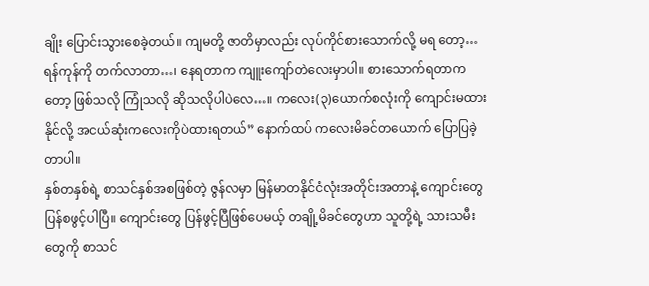ချိုး ပြောင်းသွားစေခဲ့တယ်။ ကျမတို့ ဇာတိမှာလည်း လုပ်ကိုင်စားသောက်လို့ မရ တော့… ရန်ကုန်ကို တက်လာတာ…၊ နေရတာက ကျူးကျော်တဲလေးမှာပါ။ စားသောက်ရတာကတော့ ဖြစ်သလို ကြုံသလို ဆိုသလိုပါပဲလေ…။ ကလေး(၃)ယောက်စလုံးကို ကျောင်းမထားနိုင်လို့ အငယ်ဆုံးကလေးကိုပဲထားရတယ်” နောက်ထပ် ကလေးမိခင်တယောက် ပြောပြခဲ့တာပါ။
နှစ်တနှစ်ရဲ့ စာသင်နှစ်အစဖြစ်တဲ့ ဇွန်လမှာ မြန်မာတနိုင်ငံလုံးအတိုင်းအတာနဲ့ ကျောင်းတွေ ပြန်စဖွင့်ပါပြီ။ ကျောင်းတွေ ပြန်ဖွင့်ပြီဖြစ်ပေမယ့် တချို့မိခင်တွေဟာ သူတို့ရဲ့ သားသမီးတွေကို စာသင်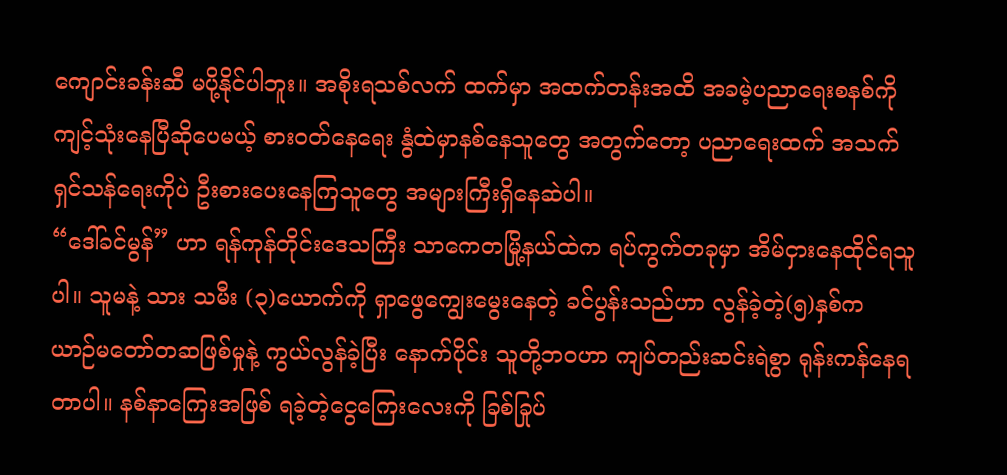ကျောင်းခန်းဆီ မပို့နိုင်ပါဘူး။ အစိုးရသစ်လက် ထက်မှာ အထက်တန်းအထိ အခမဲ့ပညာရေးစနစ်ကို ကျင့်သုံးနေပြီဆိုပေမယ့် စားဝတ်နေရေး နွံထဲမှာနစ်နေသူတွေ အတွက်တော့ ပညာရေးထက် အသက်ရှင်သန်ရေးကိုပဲ ဦးစားပေးနေကြသူတွေ အများကြီးရှိနေဆဲပါ။
“ဒေါ်ခင်မွန်” ဟာ ရန်ကုန်တိုင်းဒေသကြီး သာကေတမြို့နယ်ထဲက ရပ်ကွက်တခုမှာ အိမ်ငှားနေထိုင်ရသူပါ။ သူမနဲ့ သား သမီး (၃)ယောက်ကို ရှာဖွေကျွေးမွေးနေတဲ့ ခင်ပွန်းသည်ဟာ လွန်ခဲ့တဲ့(၅)နှစ်က ယာဉ်မတော်တဆဖြစ်မှုနဲ့ ကွယ်လွန်ခဲ့ပြီး နောက်ပိုင်း သူတို့ဘဝဟာ ကျပ်တည်းဆင်းရဲစွာ ရုန်းကန်နေရတာပါ။ နစ်နာကြေးအဖြစ် ရခဲ့တဲ့ငွေကြေးလေးကို ခြစ်ခြုပ်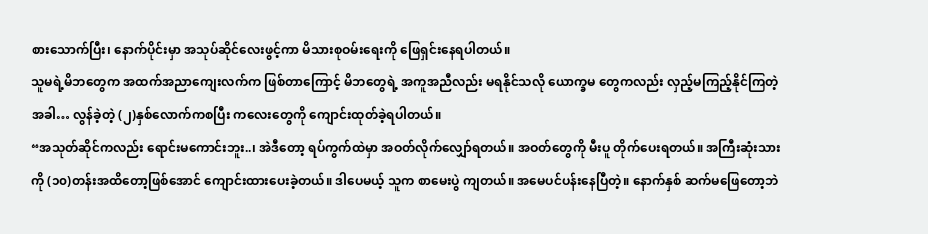စားသောက်ပြီး၊ နောက်ပိုင်းမှာ အသုပ်ဆိုင်လေးဖွင့်ကာ မိသားစုဝမ်းရေးကို ဖြေရှင်းနေရပါတယ်။
သူမရဲ့မိဘတွေက အထက်အညာကျေးလက်က ဖြစ်တာကြောင့် မိဘတွေရဲ့ အကူအညီလည်း မရနိုင်သလို ယောက္ခမ တွေကလည်း လှည့်မကြည့်နိုင်ကြတဲ့အခါ… လွန်ခဲ့တဲ့ (၂)နှစ်လောက်ကစပြီး ကလေးတွေကို ကျောင်းထုတ်ခဲ့ရပါတယ်။
“အသုတ်ဆိုင်ကလည်း ရောင်းမကောင်းဘူး..၊ အဲဒီတော့ ရပ်ကွက်ထဲမှာ အဝတ်လိုက်လျှော်ရတယ်။ အဝတ်တွေကို မီးပူ တိုက်ပေးရတယ်။ အကြီးဆုံးသားကို (၁၀)တန်းအထိတော့ဖြစ်အောင် ကျောင်းထားပေးခဲ့တယ်။ ဒါပေမယ့် သူက စာမေးပွဲ ကျတယ်။ အမေပင်ပန်းနေပြီတဲ့။ နောက်နှစ် ဆက်မဖြေတော့ဘဲ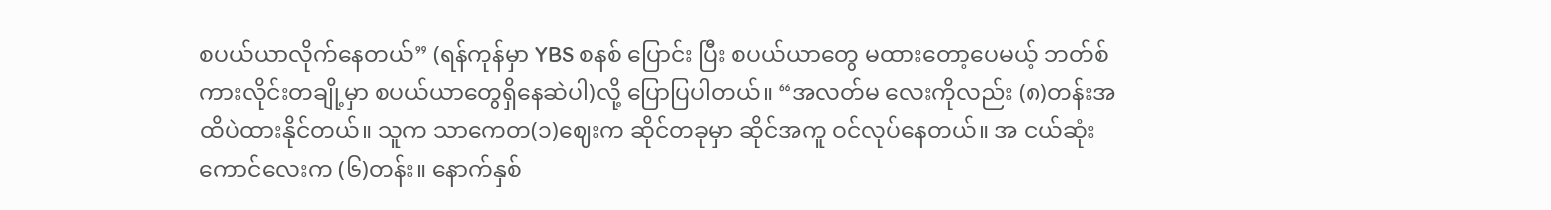စပယ်ယာလိုက်နေတယ်” (ရန်ကုန်မှာ YBS စနစ် ပြောင်း ပြီး စပယ်ယာတွေ မထားတော့ပေမယ့် ဘတ်စ်ကားလိုင်းတချို့မှာ စပယ်ယာတွေရှိနေဆဲပါ)လို့ ပြောပြပါတယ်။ “အလတ်မ လေးကိုလည်း (၈)တန်းအထိပဲထားနိုင်တယ်။ သူက သာကေတ(၁)ဈေးက ဆိုင်တခုမှာ ဆိုင်အကူ ဝင်လုပ်နေတယ်။ အ ငယ်ဆုံးကောင်လေးက (၆)တန်း။ နောက်နှစ်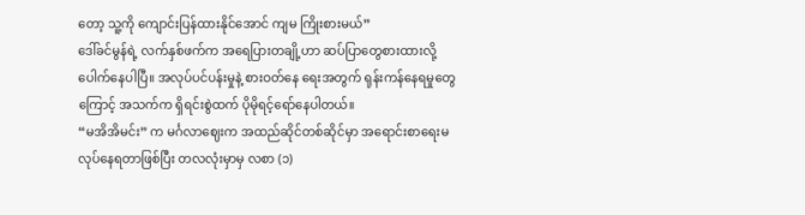တော့ သူ့ကို ကျောင်းပြန်ထားနိုင်အောင် ကျမ ကြိုးစားမယ်”
ဒေါ်ခင်မွန်ရဲ့ လက်နှစ်ဖက်က အရေပြားတချို့ဟာ ဆပ်ပြာတွေစားထားလို့ ပေါက်နေပါပြီ။ အလုပ်ပင်ပန်းမှုနဲ့ စားဝတ်နေ ရေးအတွက် ရုန်းကန်နေရမှုတွေကြောင့် အသက်က ရှိရင်းစွဲထက် ပိုမိုရင့်ရော်နေပါတယ်။
“မအိအိမင်း” က မင်္ဂလာဈေးက အထည်ဆိုင်တစ်ဆိုင်မှာ အရောင်းစာရေးမ လုပ်နေရတာဖြစ်ပြီး တလလုံးမှာမှ လစာ (၁)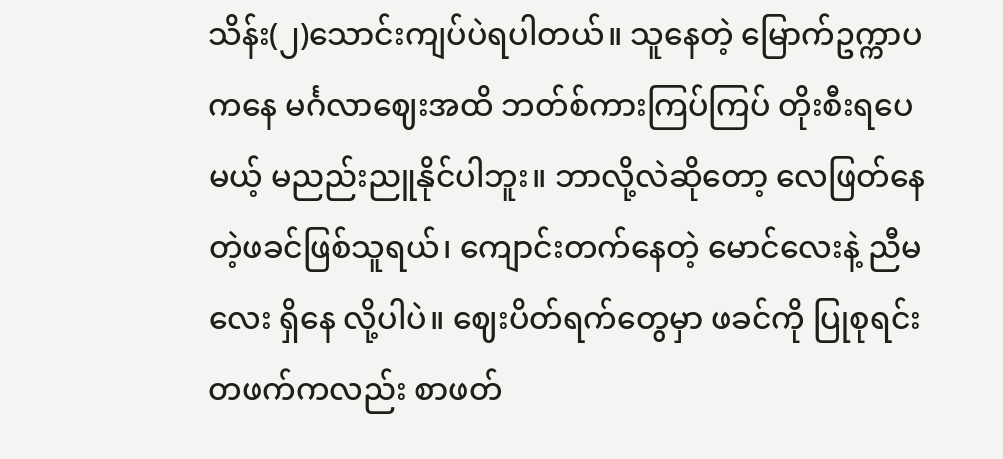သိန်း(၂)သောင်းကျပ်ပဲရပါတယ်။ သူနေတဲ့ မြောက်ဥက္ကာပကနေ မင်္ဂလာဈေးအထိ ဘတ်စ်ကားကြပ်ကြပ် တိုးစီးရပေမယ့် မညည်းညူနိုင်ပါဘူး။ ဘာလို့လဲဆိုတော့ လေဖြတ်နေတဲ့ဖခင်ဖြစ်သူရယ်၊ ကျောင်းတက်နေတဲ့ မောင်လေးနဲ့ ညီမလေး ရှိနေ လို့ပါပဲ။ ဈေးပိတ်ရက်တွေမှာ ဖခင်ကို ပြုစုရင်း တဖက်ကလည်း စာဖတ်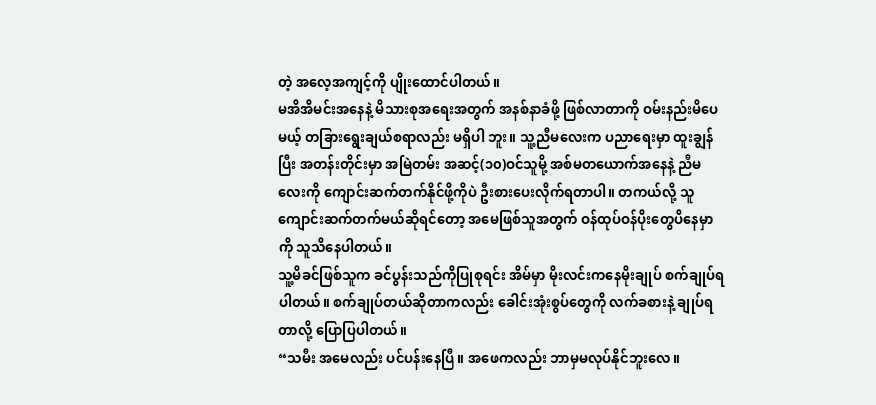တဲ့ အလေ့အကျင့်ကို ပျိုးထောင်ပါတယ်။
မအိအိမင်းအနေနဲ့ မိသားစုအရေးအတွက် အနစ်နာခံဖို့ ဖြစ်လာတာကို ဝမ်းနည်းမိပေမယ့် တခြားရွေးချယ်စရာလည်း မရှိပါ ဘူး။ သူ့ညီမလေးက ပညာရေးမှာ ထူးချွန်ပြီး အတန်းတိုင်းမှာ အမြဲတမ်း အဆင့်(၁၀)ဝင်သူမို့ အစ်မတယောက်အနေနဲ့ ညီမလေးကို ကျောင်းဆက်တက်နိုင်ဖို့ကိုပဲ ဦးစားပေးလိုက်ရတာပါ။ တကယ်လို့ သူကျောင်းဆက်တက်မယ်ဆိုရင်တော့ အမေဖြစ်သူအတွက် ဝန်ထုပ်ဝန်ပိုးတွေပိနေမှာကို သူသိနေပါတယ်။
သူ့မိခင်ဖြစ်သူက ခင်ပွန်းသည်ကိုပြုစုရင်း အိမ်မှာ မိုးလင်းကနေမိုးချုပ် စက်ချုပ်ရပါတယ်။ စက်ချုပ်တယ်ဆိုတာကလည်း ခေါင်းအုံးစွပ်တွေကို လက်ခစားနဲ့ ချုပ်ရတာလို့ ပြောပြပါတယ်။
“သမီး အမေလည်း ပင်ပန်းနေပြီ။ အဖေကလည်း ဘာမှမလုပ်နိုင်ဘူးလေ။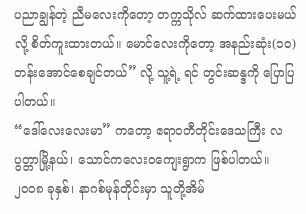ပညာချွန်တဲ့ ညီမလေးကိုတော့ တက္ကသိုလ် ဆက်ထားပေးမယ် လို့ စိတ်ကူးထားတယ်။ မောင်လေးကိုတော့ အနည်းဆုံး(၁၀)တန်းအောင်စေချင်တယ်” လို့ သူ့ရဲ့ ရင် တွင်းဆန္ဒကို ပြောပြပါတယ်။
“ဒေါ်လေးလေးမာ” ကတော့ ဧရာဝတီတိုင်းဒေသကြီး လပွတ္တာမြို့နယ်၊ သောင်ကလေးဝကျေးရွာက ဖြစ်ပါတယ်။ ၂၀၀၈ ခုနှစ်၊ နာဂစ်မုန်တိုင်းမှာ သူတို့အိမ်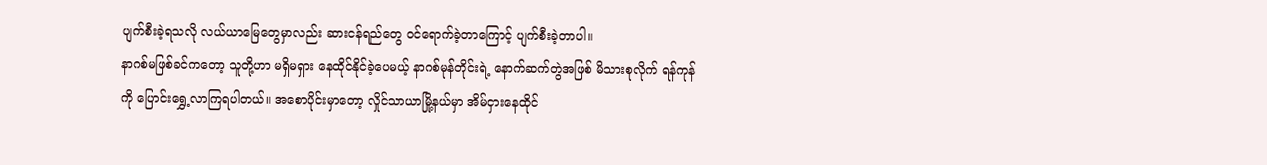ပျက်စီးခဲ့ရသလို လယ်ယာမြေတွေမှာလည်း ဆားငန်ရည်တွေ ဝင်ရောက်ခဲ့တာကြောင့် ပျက်စီးခဲ့တာပါ။
နာဂစ်မဖြစ်ခင်ကတော့ သူတို့ဟာ မရှိမရှား နေထိုင်နိုင်ခဲ့ပေမယ့် နာဂစ်မုန်တိုင်းရဲ့ နောက်ဆက်တွဲအဖြစ် မိသားစုလိုက် ရန်ကုန်ကို ပြောင်းရွှေ့လာကြရပါတယ်။ အစောပိုင်းမှာတော့ လှိုင်သာယာမြို့နယ်မှာ အိမ်ငှားနေထိုင်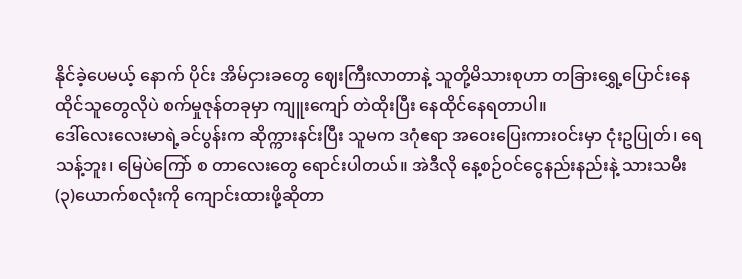နိုင်ခဲ့ပေမယ့် နောက် ပိုင်း အိမ်ငှားခတွေ ဈေးကြီးလာတာနဲ့ သူတို့မိသားစုဟာ တခြားရွှေ့ပြောင်းနေထိုင်သူတွေလိုပဲ စက်မှုဇုန်တခုမှာ ကျူးကျော် တဲထိုးပြီး နေထိုင်နေရတာပါ။
ဒေါ်လေးလေးမာရဲ့ခင်ပွန်းက ဆိုက္ကားနင်းပြီး သူမက ဒဂုံဧရာ အဝေးပြေးကားဝင်းမှာ ငုံးဥပြုတ်၊ ရေသန့်ဘူး၊ မြေပဲကြော် စ တာလေးတွေ ရောင်းပါတယ်။ အဲဒီလို နေ့စဉ်ဝင်ငွေနည်းနည်းနဲ့ သားသမီး (၃)ယောက်စလုံးကို ကျောင်းထားဖို့ဆိုတာ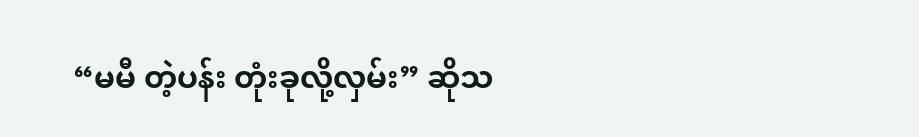“မမီ တဲ့ပန်း တုံးခုလို့လှမ်း” ဆိုသ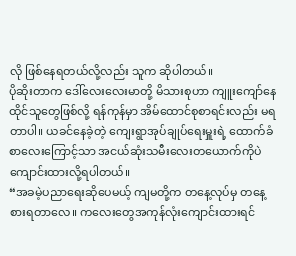လို ဖြစ်နေရတယ်လို့လည်း သူက ဆိုပါတယ်။
ပိုဆိုးတာက ဒေါ်လေးလေးမာတို့ မိသားစုဟာ ကျူးကျော်နေထိုင်သူတွေဖြစ်လို့ ရန်ကုန်မှာ အိမ်ထောင်စုစာရင်းလည်း မရ တာပါ။ ယခင်နေခဲ့တဲ့ ကျေးရွာအုပ်ချုပ်ရေးမှူးရဲ့ ထောက်ခံစာလေးကြောင့်သာ အငယ်ဆုံးသမီးလေးတယောက်ကိုပဲ ကျောင်းထားလို့ရပါတယ်။
“အခမဲ့ပညာရေးဆိုပေမယ့် ကျမတို့က တနေ့လုပ်မှ တနေ့စားရတာလေ။ ကလေးတွေအကုန်လုံးကျောင်းထားရင်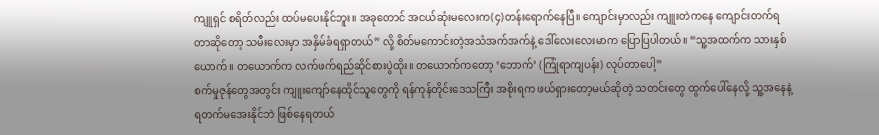ကျူရှင် စရိတ်လည်း ထပ်မပေးနိုင်ဘူး။ အခုတောင် အငယ်ဆုံးမလေးက(၄)တန်းရောက်နေပြီ။ ကျောင်းမှာလည်း ကျူးတဲကနေ ကျောင်းတက်ရတာဆိုတော့ သမီးလေးမှာ အနှိမ်ခံရရှာတယ်” လို့ စိတ်မကောင်းတဲ့အသံအက်အက်နဲ့ ဒေါ်လေးလေးမာက ပြောပြပါတယ်။ “သူ့အထက်က သားနှစ်ယောက်။ တယောက်က လက်ဖက်ရည်ဆိုင်စားပွဲထိုး။ တယောက်ကတော့ ‘ဘောက်’ (ကြုံရာကျပန်း) လုပ်တာပေါ့”
စက်မှုဇုန်တွေအတွင်း ကျူးကျော်နေထိုင်သူတွေကို ရန်ကုန်တိုင်းဒေသကြီး အစိုးရက ဖယ်ရှားတော့မယ်ဆိုတဲ့ သတင်းတွေ ထွက်ပေါ်နေလို့ သူ့အနေနဲ့ ရတက်မအေးနိုင်ဘဲ ဖြစ်နေရတယ်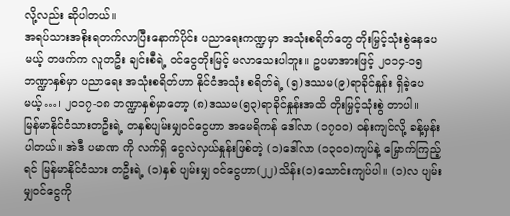လို့လည်း ဆိုပါတယ်။
အရပ်သားအစိုးရတက်လာပြီးနောက်ပိုင်း ပညာရေးကဏ္ဍမှာ အသုံးစရိတ်တွေ တိုးမြှင့်သုံးစွဲနေပေမယ့် တဖက်က လူတဦး ချင်းစီရဲ့ ဝင်ငွေတိုးမြင့် မလာသေးပါဘူး။ ဥပမာအားဖြင့် ၂၀၁၄-၁၅ ဘဏ္ဍာနှစ်မှာ ပညာရေး အသုံးစရိတ်ဟာ နိုင်ငံအသုံး စရိတ်ရဲ့ (၅)ဒဿမ(၉)ရာခိုင်နှုန်း ရှိခဲ့ပေမယ့်…၊ ၂၀၁၇-၁၈ ဘဏ္ဍာနှစ်မှာတော့ (၈)ဒဿမ(၅၃)ရာခိုင်နှုန်းအထိ တိုးမြှင့်သုံးစွဲ တာပါ။
မြန်မာနိုင်ငံသားတဦးရဲ့ တနှစ်ပျမ်းမျှဝင်ငွေဟာ အမေရိကန် ဒေါ်လာ (၁၇၀၀) ဝန်းကျင်လို့ ခန့်မှန်းပါတယ်။ အဲဒီ ပမာဏ ကို လက်ရှိ ငွေလဲလှယ်နှုန်းဖြစ်တဲ့ (၁)ဒေါ်လာ (၁၃၀၀)ကျပ်နဲ့ မြှောက်ကြည့်ရင် မြန်မာနိုင်ငံသား တဦးရဲ့ (၁)နှစ် ပျမ်းမျှ ဝင်ငွေဟာ(၂၂)သိန်း(၁)သောင်းကျပ်ပါ။ (၁)လ ပျမ်းမျှဝင်ငွေကို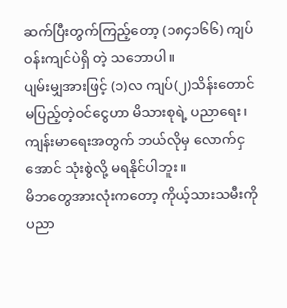ဆက်ပြီးတွက်ကြည့်တော့ (၁၈၄၁၆၆) ကျပ်ဝန်းကျင်ပဲရှိ တဲ့ သဘောပါ။
ပျမ်းမျှအားဖြင့် (၁)လ ကျပ်(၂)သိန်းတောင် မပြည့်တဲ့ဝင်ငွေဟာ မိသားစုရဲ့ ပညာရေး၊ ကျန်းမာရေးအတွက် ဘယ်လိုမှ လောက်ငှအောင် သုံးစွဲလို့ မရနိုင်ပါဘူး။
မိဘတွေအားလုံးကတော့ ကိုယ့်သားသမီးကို ပညာ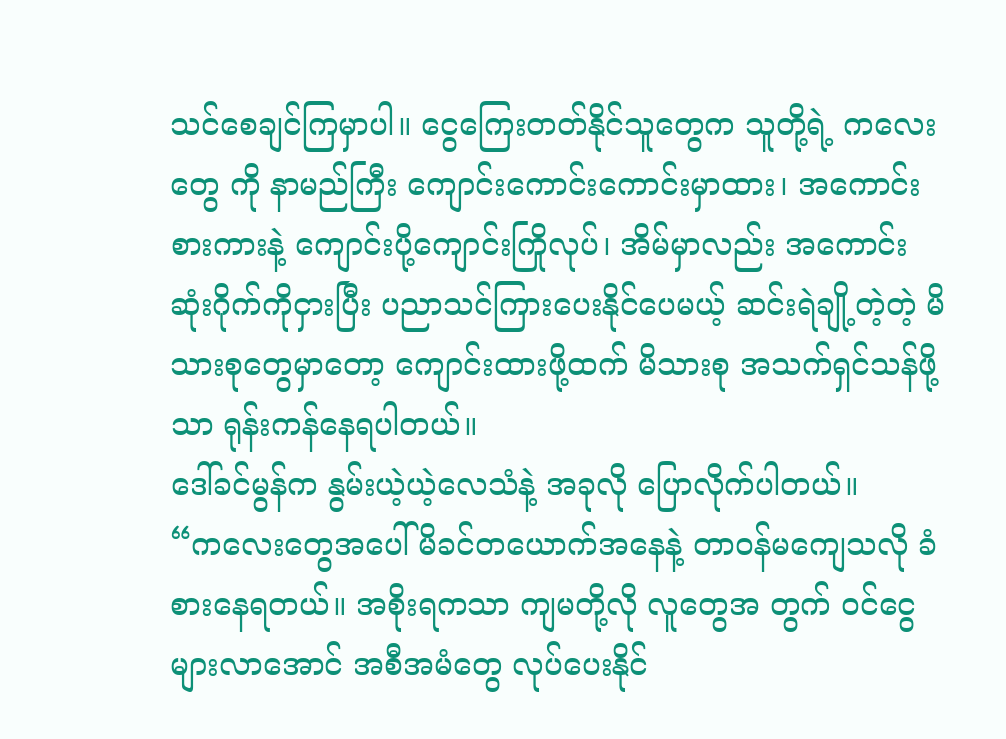သင်စေချင်ကြမှာပါ။ ငွေကြေးတတ်နိုင်သူတွေက သူတို့ရဲ့ ကလေးတွေ ကို နာမည်ကြီး ကျောင်းကောင်းကောင်းမှာထား၊ အကောင်းစားကားနဲ့ ကျောင်းပို့ကျောင်းကြိုလုပ်၊ အိမ်မှာလည်း အကောင်း ဆုံးဂိုက်ကိုငှားပြီး ပညာသင်ကြားပေးနိုင်ပေမယ့် ဆင်းရဲချို့တဲ့တဲ့ မိသားစုတွေမှာတော့ ကျောင်းထားဖို့ထက် မိသားစု အသက်ရှင်သန်ဖို့သာ ရုန်းကန်နေရပါတယ်။
ဒေါ်ခင်မွန်က နွမ်းယဲ့ယဲ့လေသံနဲ့ အခုလို ပြောလိုက်ပါတယ်။
“ကလေးတွေအပေါ် မိခင်တယောက်အနေနဲ့ တာဝန်မကျေသလို ခံစားနေရတယ်။ အစိုးရကသာ ကျမတို့လို လူတွေအ တွက် ဝင်ငွေများလာအောင် အစီအမံတွေ လုပ်ပေးနိုင်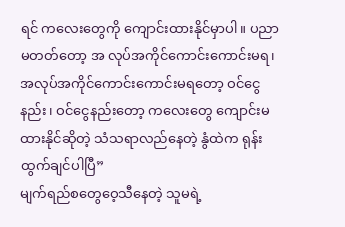ရင် ကလေးတွေကို ကျောင်းထားနိုင်မှာပါ။ ပညာမတတ်တော့ အ လုပ်အကိုင်ကောင်းကောင်းမရ၊ အလုပ်အကိုင်ကောင်းကောင်းမရတော့ ဝင်ငွေနည်း၊ ဝင်ငွေနည်းတော့ ကလေးတွေ ကျောင်းမထားနိုင်ဆိုတဲ့ သံသရာလည်နေတဲ့ နွံထဲက ရုန်းထွက်ချင်ပါပြီ”
မျက်ရည်စတွေဝေ့သီနေတဲ့ သူမရဲ့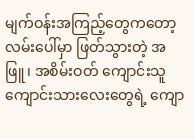မျက်ဝန်းအကြည့်တွေကတော့ လမ်းပေါ်မှာ ဖြတ်သွားတဲ့ အဖြူ၊ အစိမ်းဝတ် ကျောင်းသူ ကျောင်းသားလေးတွေရဲ့ ကျော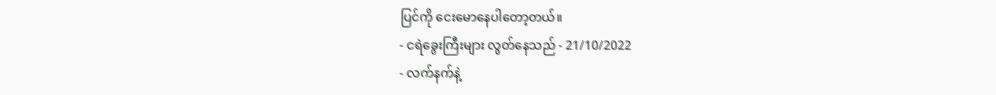ပြင်ကို ငေးမောနေပါတော့တယ်။
- ငရဲခွေးကြီးများ လွတ်နေသည် - 21/10/2022
- လက်နက်နဲ့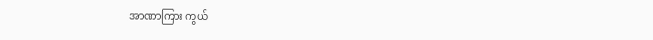အာဏာကြား ကွယ်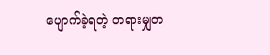ပျောက်ခဲ့ရတဲ့ တရားမျှတ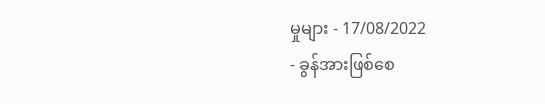မှုများ - 17/08/2022
- ခွန်အားဖြစ်စေ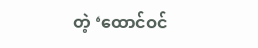တဲ့ ‘ထောင်ဝင်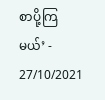စာပို့ကြမယ်’ - 27/10/2021